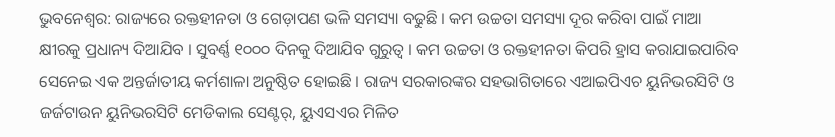ଭୁବନେଶ୍ବର: ରାଜ୍ୟରେ ରକ୍ତହୀନତା ଓ ଗେଡ଼ାପଣ ଭଳି ସମସ୍ୟା ବଢୁଛି । କମ ଉଚ୍ଚତା ସମସ୍ୟା ଦୂର କରିବା ପାଇଁ ମାଆ କ୍ଷୀରକୁ ପ୍ରଧାନ୍ୟ ଦିଆଯିବ । ସୁବର୍ଣ୍ଣ ୧୦୦୦ ଦିନକୁ ଦିଆଯିବ ଗୁରୁତ୍ୱ । କମ ଉଚ୍ଚତା ଓ ରକ୍ତହୀନତା କିପରି ହ୍ରାସ କରାଯାଇପାରିବ ସେନେଇ ଏକ ଅନ୍ତର୍ଜାତୀୟ କର୍ମଶାଳା ଅନୁଷ୍ଠିତ ହୋଇଛି । ରାଜ୍ୟ ସରକାରଙ୍କର ସହଭାଗିତାରେ ଏଆଇପିଏଚ ୟୁନିଭରସିଟି ଓ ଜର୍ଜଟାଉନ ୟୁନିଭରସିଟି ମେଡିକାଲ ସେଣ୍ଟର୍, ୟୁଏସଏର ମିଳିତ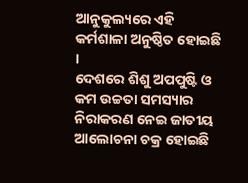ଆନୁକୁଲ୍ୟରେ ଏହି କର୍ମଶାଳା ଅନୁଷ୍ଠିତ ହୋଇଛି ।
ଦେଶରେ ଶିଶୁ ଅପପୁଷ୍ଟି ଓ କମ ଉଚ୍ଚତା ସମସ୍ୟାର ନିରାକରଣ ନେଇ ଜାତୀୟ ଆଲୋଚନା ଚକ୍ର ହୋଇଛି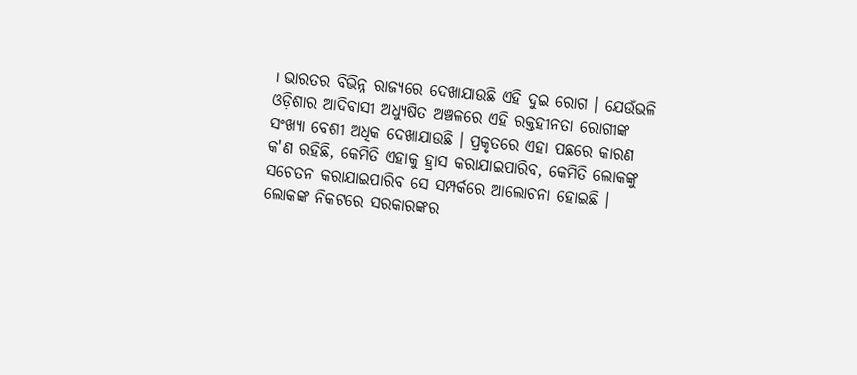। ଭାରତର ବିଭିନ୍ନ ରାଜ୍ୟରେ ଦେଖାଯାଉଛି ଏହି ଦୁଇ ରୋଗ । ଯେଉଁଭଳି ଓଡ଼ିଶାର ଆଦିବାସୀ ଅଧ୍ୟୁଷିତ ଅଞ୍ଚଳରେ ଏହି ରକ୍ତହୀନତା ରୋଗୀଙ୍କ ସଂଖ୍ୟା ବେଶୀ ଅଧିକ ଦେଖାଯାଉଛି । ପ୍ରକୃତରେ ଏହା ପଛରେ କାରଣ କ'ଣ ରହିଛି, କେମିତି ଏହାକୁ ହ୍ରାସ କରାଯାଇପାରିବ, କେମିତି ଲୋକଙ୍କୁ ସଚେତନ କରାଯାଇପାରିବ ସେ ସମ୍ପର୍କରେ ଆଲୋଚନା ହୋଇଛି । ଲୋକଙ୍କ ନିକଟରେ ସରକାରଙ୍କର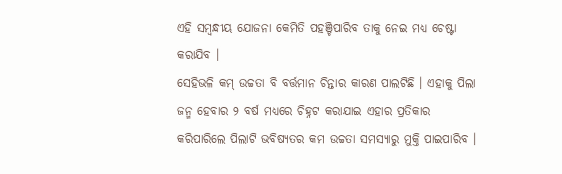ଏହି ସମ୍ବନ୍ଧୀୟ ଯୋଜନା କେମିତି ପହଞ୍ଚିପାରିବ ତାକୁ ନେଇ ମଧ୍ୟ ଚେଷ୍ଟା କରାଯିବ ।
ସେହିଭଳି କମ୍ ଉଚ୍ଚତା ବି ବର୍ତ୍ତମାନ ଚିନ୍ତାର କାରଣ ପାଲଟିଛି । ଏହାକୁ ପିଲା ଜନ୍ମ ହେବାର ୨ ବର୍ଷ ମଧ୍ୟରେ ଚିହ୍ନଟ କରାଯାଇ ଏହାର ପ୍ରତିକାର କରିପାରିଲେ ପିଲାଟି ଭବିଷ୍ୟତର କମ ଉଚ୍ଚତା ସମସ୍ୟାରୁ ମୁକ୍ତି ପାଇପାରିବ ।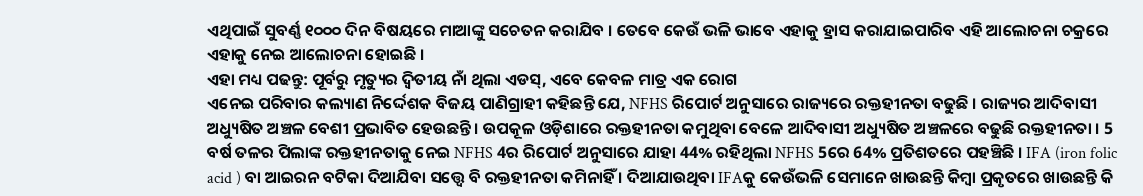ଏଥିପାଇଁ ସୁବର୍ଣ୍ଣ ୧୦୦୦ ଦିନ ବିଷୟରେ ମାଆଙ୍କୁ ସଚେତନ କରାଯିବ । ତେବେ କେଉଁ ଭଳି ଭାବେ ଏହାକୁ ହ୍ରାସ କରାଯାଇପାରିବ ଏହି ଆଲୋଚନା ଚକ୍ରରେ ଏହାକୁ ନେଇ ଆଲୋଚନା ହୋଇଛି ।
ଏହା ମଧ୍ୟ ପଢନ୍ତୁ: ପୂର୍ବରୁ ମୃତ୍ୟୁର ଦ୍ବିତୀୟ ନାଁ ଥିଲା ଏଡସ୍, ଏବେ କେବଳ ମାତ୍ର ଏକ ରୋଗ
ଏନେଇ ପରିବାର କଲ୍ୟାଣ ନିର୍ଦ୍ଦେଶକ ବିଜୟ ପାଣିଗ୍ରାହୀ କହିଛନ୍ତି ଯେ, NFHS ରିପୋର୍ଟ ଅନୁସାରେ ରାଜ୍ୟରେ ରକ୍ତହୀନତା ବଢୁଛି । ରାଜ୍ୟର ଆଦିବାସୀ ଅଧ୍ୟୁଷିତ ଅଞ୍ଚଳ ବେଶୀ ପ୍ରଭାବିତ ହେଉଛନ୍ତି । ଉପକୂଳ ଓଡ଼ିଶାରେ ରକ୍ତହୀନତା କମୁଥିବା ବେଳେ ଆଦିବାସୀ ଅଧ୍ୟୁଷିତ ଅଞ୍ଚଳରେ ବଢୁଛି ରକ୍ତହୀନତା । 5 ବର୍ଷ ତଳର ପିଲାଙ୍କ ରକ୍ତହୀନତାକୁ ନେଇ NFHS 4ର ରିପୋର୍ଟ ଅନୁସାରେ ଯାହା 44% ରହିଥିଲା NFHS 5ରେ 64% ପ୍ରତିଶତରେ ପହଞ୍ଚିଛି । IFA (iron folic acid ) ବା ଆଇରନ ବଟିକା ଦିଆଯିବା ସତ୍ତ୍ୱେ ବି ରକ୍ତହୀନତା କମିନାହିଁ । ଦିଆଯାଉଥିବା IFAକୁ କେଉଁଭଳି ସେମାନେ ଖାଉଛନ୍ତି କିମ୍ବା ପ୍ରକୃତରେ ଖାଉଛନ୍ତି କି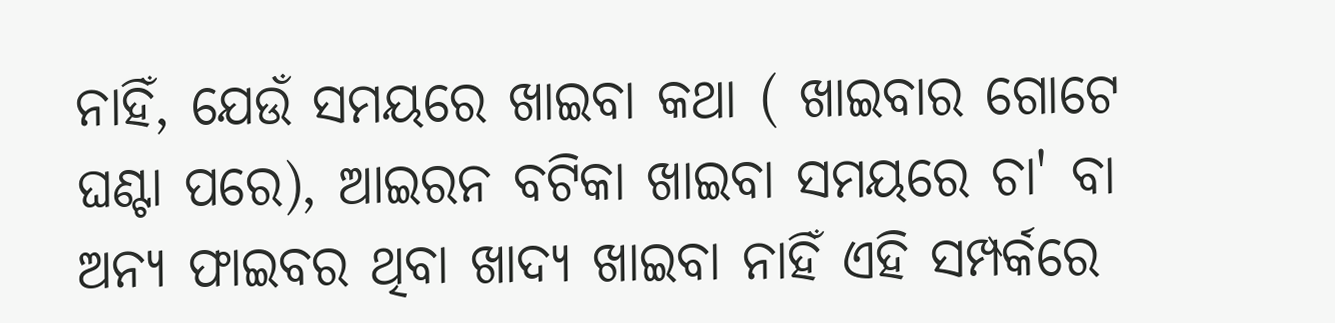ନାହିଁ, ଯେଉଁ ସମୟରେ ଖାଇବା କଥା ( ଖାଇବାର ଗୋଟେ ଘଣ୍ଟା ପରେ), ଆଇରନ ବଟିକା ଖାଇବା ସମୟରେ ଚା' ବା ଅନ୍ୟ ଫାଇବର ଥିବା ଖାଦ୍ୟ ଖାଇବା ନାହିଁ ଏହି ସମ୍ପର୍କରେ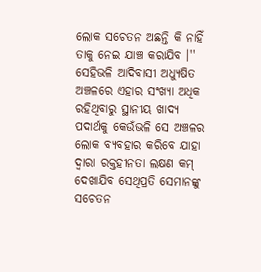ଲୋକ ସଚେତନ ଅଛନ୍ତି କି ନାହିଁ ତାକୁ ନେଇ ଯାଞ୍ଚ କରାଯିବ ।''
ସେହିଭଳି ଆଦିବାସୀ ଅଧ୍ୟୁଷିତ ଅଞ୍ଚଳରେ ଏହାର ସଂଖ୍ୟା ଅଧିକ ରହିଥିବାରୁ ସ୍ଥାନୀୟ ଖାଦ୍ୟ ପଦାର୍ଥକୁ କେଉଁଭଳି ସେ ଅଞ୍ଚଳର ଲୋକ ବ୍ୟବହାର କରିବେ ଯାହା ଦ୍ଵାରା ରକ୍ତହୀନତା ଲକ୍ଷଣ କମ୍ ଦେଖାଯିବ ସେଥିପ୍ରତି ସେମାନଙ୍କୁ ସଚେତନ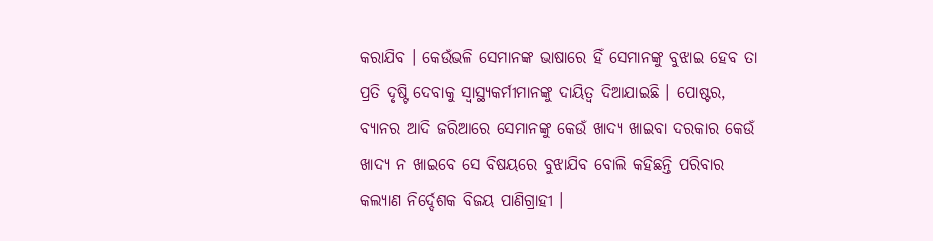କରାଯିବ । କେଉଁଭଳି ସେମାନଙ୍କ ଭାଷାରେ ହିଁ ସେମାନଙ୍କୁ ବୁଝାଇ ହେବ ତା ପ୍ରତି ଦୃଷ୍ଟି ଦେବାକୁ ସ୍ବାସ୍ଥ୍ୟକର୍ମୀମାନଙ୍କୁ ଦାୟିତ୍ଵ ଦିଆଯାଇଛି । ପୋଷ୍ଟର, ବ୍ୟାନର ଆଦି ଜରିଆରେ ସେମାନଙ୍କୁ କେଉଁ ଖାଦ୍ୟ ଖାଇବା ଦରକାର କେଉଁ ଖାଦ୍ୟ ନ ଖାଇବେ ସେ ବିଷୟରେ ବୁଝାଯିବ ବୋଲି କହିଛନ୍ତି ପରିବାର କଲ୍ୟାଣ ନିର୍ଦ୍ଦେଶକ ବିଜୟ ପାଣିଗ୍ରାହୀ ।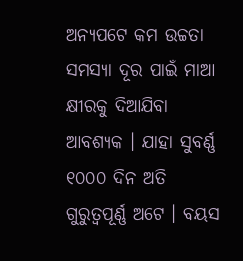ଅନ୍ୟପଟେ କମ ଉଚ୍ଚତା ସମସ୍ୟା ଦୂର ପାଇଁ ମାଆ କ୍ଷୀରକୁ ଦିଆଯିବା ଆବଶ୍ୟକ । ଯାହା ସୁବର୍ଣ୍ଣ ୧୦୦୦ ଦିନ ଅତି ଗୁରୁତ୍ଵପୂର୍ଣ୍ଣ ଅଟେ । ବୟସ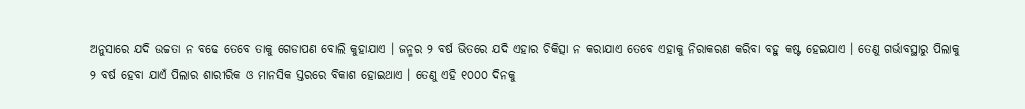ଅନୁସାରେ ଯଦି ଉଚ୍ଚତା ନ ବଢେ ତେବେ ତାକୁ ଗେଡାପଣ ବୋଲି କୁହାଯାଏ । ଜନ୍ମର ୨ ବର୍ଷ ଭିତରେ ଯଦି ଏହାର ଚିକିତ୍ସା ନ କରାଯାଏ ତେବେ ଏହାକୁ ନିରାକରଣ କରିବା ବହୁ କଷ୍ଟ ହେଇଯାଏ । ତେଣୁ ଗର୍ଭାବସ୍ଥାରୁ ପିଲାକୁ ୨ ବର୍ଷ ହେବା ଯାଏଁ ପିଲାର ଶାରୀରିକ ଓ ମାନସିକ ସ୍ତରରେ ବିକାଶ ହୋଇଥାଏ । ତେଣୁ ଏହି ୧୦୦୦ ଦିନକୁ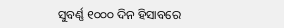ସୁବର୍ଣ୍ଣ ୧୦୦୦ ଦିନ ହିସାବରେ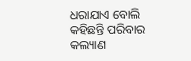ଧରାଯାଏ ବୋଲି କହିଛନ୍ତି ପରିବାର କଲ୍ୟାଣ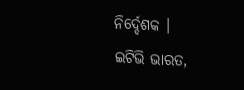ନିର୍ଦ୍ଦେଶକ ।
ଇଟିଭି ଭାରତ,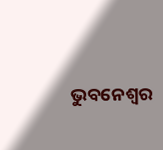ଭୁବନେଶ୍ବର